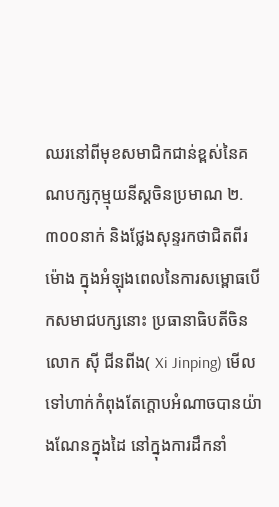ឈរនៅពីមុខសមាជិកជាន់ខ្ពស់នៃគណបក្សកុម្មុយនីស្តចិនប្រមាណ ២.៣០០នាក់ និងថ្លែងសុន្ទរកថាជិតពីរម៉ោង ក្នុងអំឡុងពេលនៃការសម្ពោធបើកសមាជបក្សនោះ ប្រធានាធិបតីចិនលោក ស៊ី ជីនពីង( Xi Jinping) មើលទៅហាក់កំពុងតែក្តោបអំណាចបានយ៉ាងណែនក្នុងដៃ នៅក្នុងការដឹកនាំ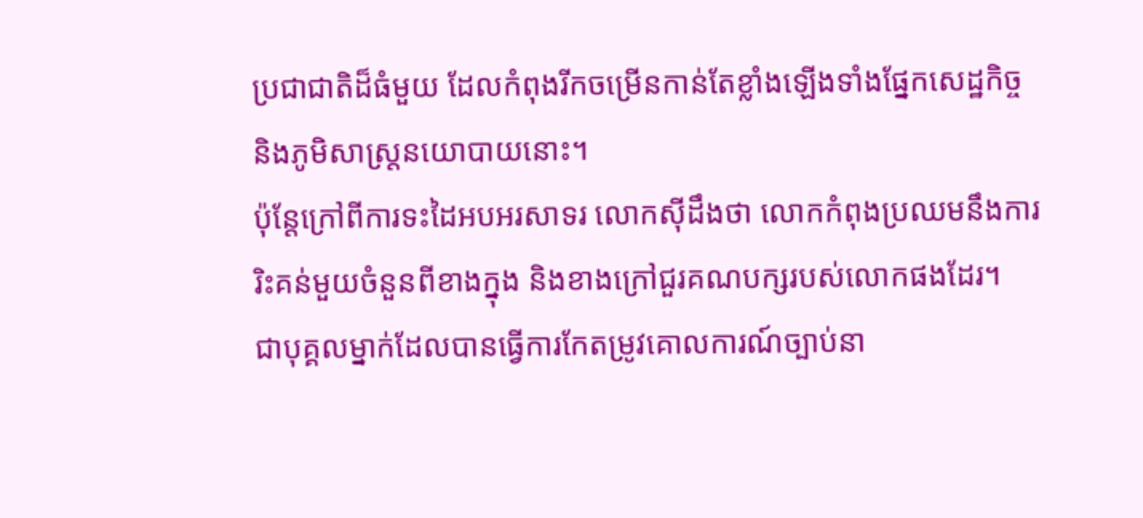ប្រជាជាតិដ៏ធំមួយ ដែលកំពុងរីកចម្រើនកាន់តែខ្លាំងឡើងទាំងផ្នែកសេដ្ឋកិច្ច និងភូមិសាស្រ្តនយោបាយនោះ។
ប៉ុន្តែក្រៅពីការទះដៃអបអរសាទរ លោកស៊ីដឹងថា លោកកំពុងប្រឈមនឹងការរិះគន់មួយចំនួនពីខាងក្នុង និងខាងក្រៅជួរគណបក្សរបស់លោកផងដែរ។
ជាបុគ្គលម្នាក់ដែលបានធ្វើការកែតម្រូវគោលការណ៍ច្បាប់នា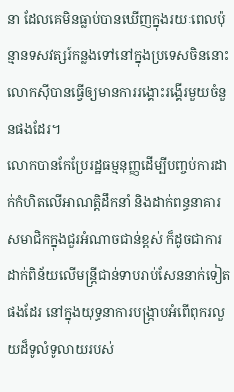នា ដែលគេមិនធ្លាប់បានឃើញក្នុងរយៈពេលប៉ុន្មានទសវត្សរ៍កន្លងទៅនៅក្នុងប្រទេសចិននោះ លោកស៊ីបានធ្វើឲ្យមានការរង្គោះរង្គើរមួយចំនួនផងដែរ។
លោកបានកែប្រែរដ្ឋធម្មនុញ្ញដើម្បីបញ្ចប់ការដាក់កំហិតលើអាណត្តិដឹកនាំ និងដាក់ពន្ធនាគារសមាជិកក្នុងជួរអំណាចជាន់ខ្ពស់ ក៏ដូចជាការដាក់ពិន័យលើមន្រ្តីជាន់ទាបរាប់សែននាក់ទៀតផងដែរ នៅក្នុងយុទ្ធនាការបង្រ្កាបអំពើពុករលួយដ៏ទូលំទូលាយរបស់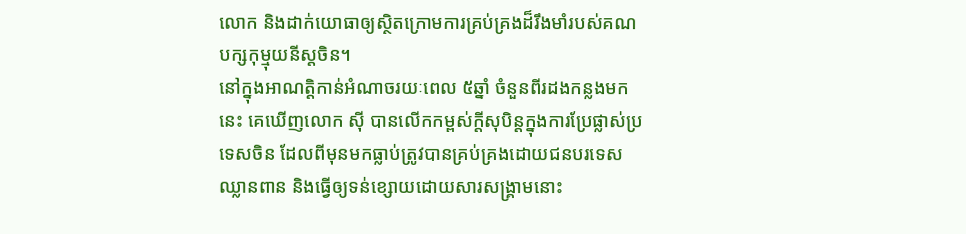លោក និងដាក់យោធាឲ្យស្ថិតក្រោមការគ្រប់គ្រងដ៏រឹងមាំរបស់គណបក្សកុម្មុយនីស្តចិន។
នៅក្នុងអាណត្តិកាន់អំណាចរយៈពេល ៥ឆ្នាំ ចំនួនពីរដងកន្លងមកនេះ គេឃើញលោក ស៊ី បានលើកកម្ពស់ក្តីសុបិន្តក្នុងការប្រែផ្លាស់ប្រទេសចិន ដែលពីមុនមកធ្លាប់ត្រូវបានគ្រប់គ្រងដោយជនបរទេសឈ្លានពាន និងធ្វើឲ្យទន់ខ្សោយដោយសារសង្រ្គាមនោះ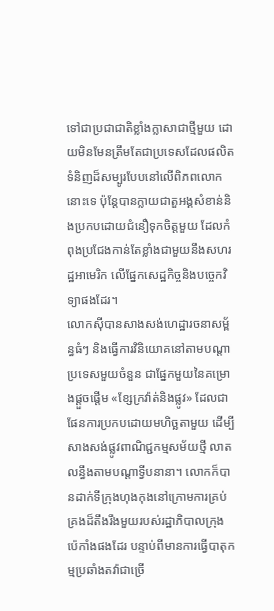ទៅជាប្រជាជាតិខ្លាំងក្លាសាជាថ្មីមួយ ដោយមិនមែនត្រឹមតែជាប្រទេសដែលផលិតទំនិញដ៏សម្បូរបែបនៅលើពិភពលោកនោះទេ ប៉ុន្តែបានក្លាយជាតួអង្គសំខាន់និងប្រកបដោយជំនឿទុកចិត្តមួយ ដែលកំពុងប្រជែងកាន់តែខ្លាំងជាមួយនឹងសហរដ្ឋអាមេរិក លើផ្នែកសេដ្ឋកិច្ចនិងបច្ចេកវិទ្យាផងដែរ។
លោកស៊ីបានសាងសង់ហេដ្ឋារចនាសម្ព័ន្ធធំៗ និងធ្វើការវិនិយោគនៅតាមបណ្តាប្រទេសមួយចំនួន ជាផ្នែកមួយនៃគម្រោងផ្តួចផ្តើម «ខ្សែក្រវ៉ាត់និងផ្លូវ» ដែលជាផែនការប្រកបដោយមហិច្ឆតាមួយ ដើម្បីសាងសង់ផ្លូវពាណិជ្ជកម្មសម័យថ្មី លាតលន្ធឹងតាមបណ្តាទ្វីបនានា។ លោកក៏បានដាក់ទីក្រុងហុងកុងនៅក្រោមការគ្រប់គ្រងដ៏តឹងរឹងមួយរបស់រដ្ឋាភិបាលក្រុងប៉េកាំងផងដែរ បន្ទាប់ពីមានការធ្វើបាតុកម្មប្រឆាំងតវ៉ាជាច្រើ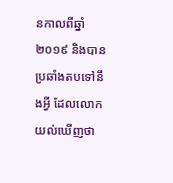នកាលពីឆ្នាំ ២០១៩ និងបានប្រឆាំងតបទៅនឹងអ្វី ដែលលោកយល់ឃើញថា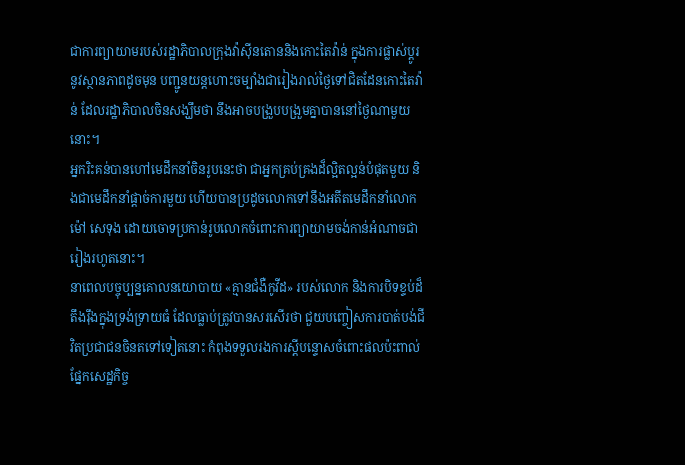ជាការព្យាយាមរបស់រដ្ឋាភិបាលក្រុងវ៉ាស៊ីនតោននិងកោះតៃវ៉ាន់ ក្នុងការផ្លាស់ប្តូរនូវស្ថានភាពដូចមុន បញ្ជូនយន្តហោះចម្បាំងជារៀងរាល់ថ្ងៃទៅជិតដែនកោះតៃវ៉ាន់ ដែលរដ្ឋាភិបាលចិនសង្ឃឹមថា នឹងអាចបង្រួបបង្រួមគ្នាបាននៅថ្ងៃណាមួយនោះ។
អ្នករិះគន់បានហៅមេដឹកនាំចិនរូបនេះថា ជាអ្នកគ្រប់គ្រងដ៏ល្អិតល្អន់បំផុតមួយ និងជាមេដឹកនាំផ្តាច់ការមួយ ហើយបានប្រដូចលោកទៅនឹងអតីតមេដឹកនាំលោក ម៉ៅ សេទុង ដោយចោទប្រកាន់រូបលោកចំពោះការព្យាយាមចង់កាន់អំណាចជារៀងរហូតនោះ។
នាពេលបច្ចុប្បន្នគោលនយោបាយ «គ្មានជំងឺកូវីដ» របស់លោក និងការបិទខ្ទប់ដ៏តឹងរ៉ឹងក្នុងទ្រង់ទ្រាយធំ ដែលធ្លាប់ត្រូវបានសរសើរថា ជួយបញ្ចៀសការបាត់បង់ជីវិតប្រជាជនចិនតទៅទៀតនោះ កំពុងទទួលរងការស្តីបន្ទោសចំពោះផលប៉ះពាល់ផ្នែកសេដ្ឋកិច្ច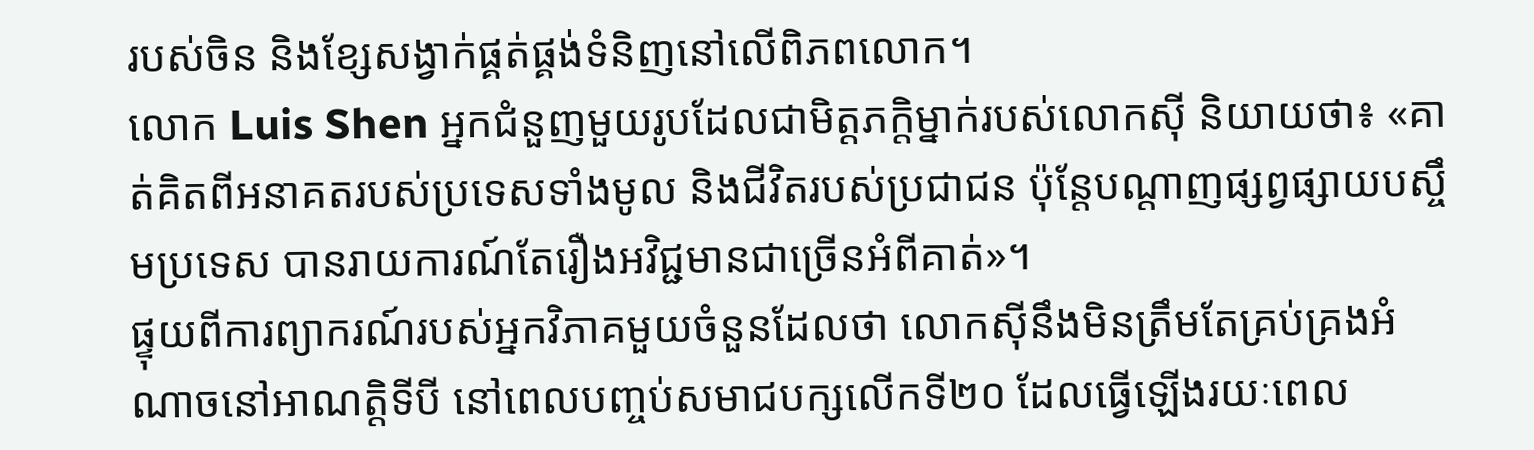របស់ចិន និងខ្សែសង្វាក់ផ្គត់ផ្គង់ទំនិញនៅលើពិភពលោក។
លោក Luis Shen អ្នកជំនួញមួយរូបដែលជាមិត្តភក្តិម្នាក់របស់លោកស៊ី និយាយថា៖ «គាត់គិតពីអនាគតរបស់ប្រទេសទាំងមូល និងជីវិតរបស់ប្រជាជន ប៉ុន្តែបណ្តាញផ្សព្វផ្សាយបស្ចឹមប្រទេស បានរាយការណ៍តែរឿងអវិជ្ជមានជាច្រើនអំពីគាត់»។
ផ្ទុយពីការព្យាករណ៍របស់អ្នកវិភាគមួយចំនួនដែលថា លោកស៊ីនឹងមិនត្រឹមតែគ្រប់គ្រងអំណាចនៅអាណត្តិទីបី នៅពេលបញ្ចប់សមាជបក្សលើកទី២០ ដែលធ្វើឡើងរយៈពេល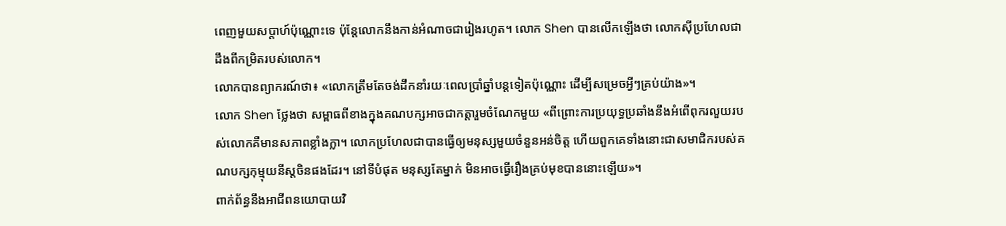ពេញមួយសប្តាហ៍ប៉ុណ្ណោះទេ ប៉ុន្តែលោកនឹងកាន់អំណាចជារៀងរហូត។ លោក Shen បានលើកឡើងថា លោកស៊ីប្រហែលជាដឹងពីកម្រិតរបស់លោក។
លោកបានព្យាករណ៍ថា៖ «លោកត្រឹមតែចង់ដឹកនាំរយៈពេលប្រាំឆ្នាំបន្តទៀតប៉ុណ្ណោះ ដើម្បីសម្រេចអ្វីៗគ្រប់យ៉ាង»។
លោក Shen ថ្លែងថា សម្ពាធពីខាងក្នុងគណបក្សអាចជាកត្តារួមចំណែកមួយ «ពីព្រោះការប្រយុទ្ធប្រឆាំងនឹងអំពើពុករលួយរបស់លោកគឺមានសភាពខ្លាំងក្លា។ លោកប្រហែលជាបានធ្វើឲ្យមនុស្សមួយចំនួនអន់ចិត្ត ហើយពួកគេទាំងនោះជាសមាជិករបស់គណបក្សកុម្មុយនីស្តចិនផងដែរ។ នៅទីបំផុត មនុស្សតែម្នាក់ មិនអាចធ្វើរឿងគ្រប់មុខបាននោះឡើយ»។
ពាក់ព័ន្ធនឹងអាជីពនយោបាយវិ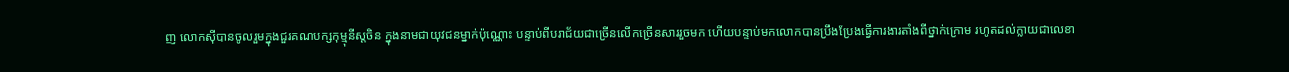ញ លោកស៊ីបានចូលរួមក្នុងជួរគណបក្សកុម្មុនីស្តចិន ក្នុងនាមជាយុវជនម្នាក់ប៉ុណ្ណោះ បន្ទាប់ពីបរាជ័យជាច្រើនលើកច្រើនសាររួចមក ហើយបន្ទាប់មកលោកបានប្រឹងប្រែងធ្វើការងារតាំងពីថ្នាក់ក្រោម រហូតដល់ក្លាយជាលេខា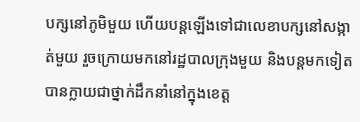បក្សនៅភូមិមួយ ហើយបន្តឡើងទៅជាលេខាបក្សនៅសង្កាត់មួយ រួចក្រោយមកនៅរដ្ឋបាលក្រុងមួយ និងបន្តមកទៀត បានក្លាយជាថ្នាក់ដឹកនាំនៅក្នុងខេត្ត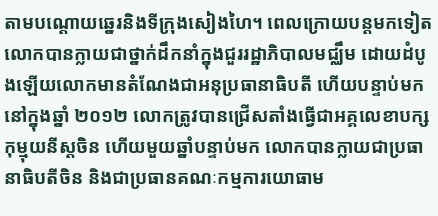តាមបណ្តោយឆ្នេរនិងទីក្រុងសៀងហៃ។ ពេលក្រោយបន្តមកទៀត លោកបានក្លាយជាថ្នាក់ដឹកនាំក្នុងជួររដ្ឋាភិបាលមជ្ឈឹម ដោយដំបូងឡើយលោកមានតំណែងជាអនុប្រធានាធិបតី ហើយបន្ទាប់មកនៅក្នុងឆ្នាំ ២០១២ លោកត្រូវបានជ្រើសតាំងធ្វើជាអគ្គលេខាបក្សកុម្មុយនីស្តចិន ហើយមួយឆ្នាំបន្ទាប់មក លោកបានក្លាយជាប្រធានាធិបតីចិន និងជាប្រធានគណៈកម្មការយោធាម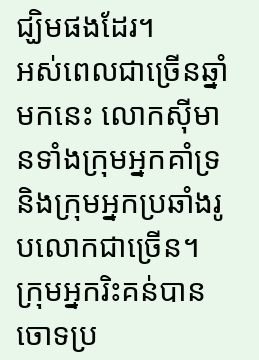ជ្ឃិមផងដែរ។
អស់ពេលជាច្រើនឆ្នាំមកនេះ លោកស៊ីមានទាំងក្រុមអ្នកគាំទ្រ និងក្រុមអ្នកប្រឆាំងរូបលោកជាច្រើន។
ក្រុមអ្នករិះគន់បានចោទប្រ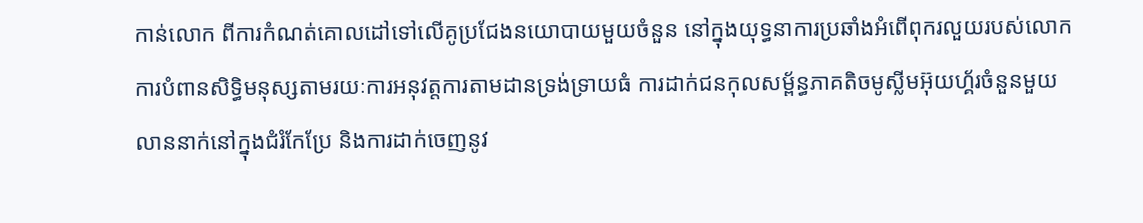កាន់លោក ពីការកំណត់គោលដៅទៅលើគូប្រជែងនយោបាយមួយចំនួន នៅក្នុងយុទ្ធនាការប្រឆាំងអំពើពុករលួយរបស់លោក ការបំពានសិទ្ធិមនុស្សតាមរយៈការអនុវត្តការតាមដានទ្រង់ទ្រាយធំ ការដាក់ជនកុលសម្ព័ន្ធភាគតិចមូស្លីមអ៊ុយហ្គ័រចំនួនមួយលាននាក់នៅក្នុងជំរំកែប្រែ និងការដាក់ចេញនូវ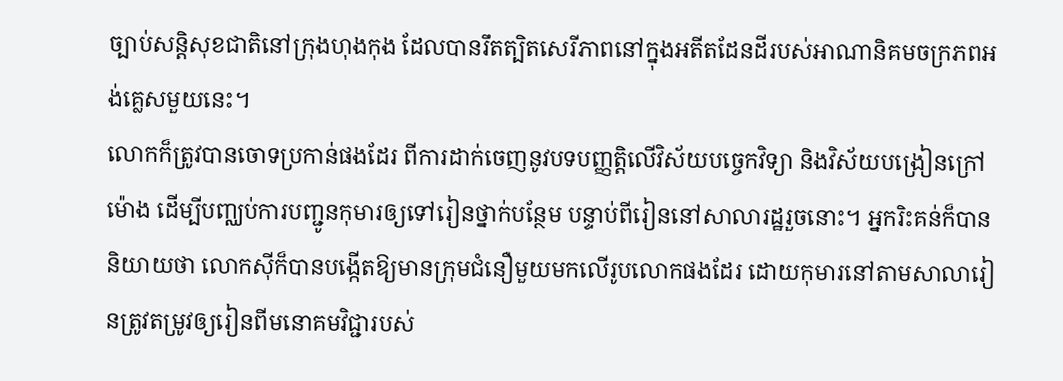ច្បាប់សន្តិសុខជាតិនៅក្រុងហុងកុង ដែលបានរឹតត្បិតសេរីភាពនៅក្នុងអតីតដែនដីរបស់អាណានិគមចក្រភពអង់គ្លេសមួយនេះ។
លោកក៏ត្រូវបានចោទប្រកាន់ផងដែរ ពីការដាក់ចេញនូវបទបញ្ញត្តិលើវិស័យបច្ចេកវិទ្យា និងវិស័យបង្រៀនក្រៅម៉ោង ដើម្បីបញ្ឈប់ការបញ្ជូនកុមារឲ្យទៅរៀនថ្នាក់បន្ថែម បន្ទាប់ពីរៀននៅសាលារដ្ឋរួចនោះ។ អ្នករិះគន់ក៏បាននិយាយថា លោកស៊ីក៏បានបង្កើតឱ្យមានក្រុមជំនឿមួយមកលើរូបលោកផងដែរ ដោយកុមារនៅតាមសាលារៀនត្រូវតម្រូវឲ្យរៀនពីមនោគមវិជ្ជារបស់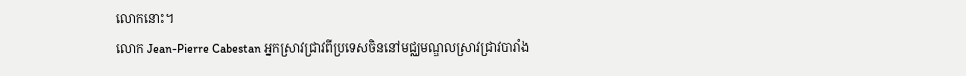លោកនោះ។
លោក Jean-Pierre Cabestan អ្នកស្រាវជ្រាវពីប្រទេសចិននៅមជ្ឈមណ្ឌលស្រាវជ្រាវបារាំង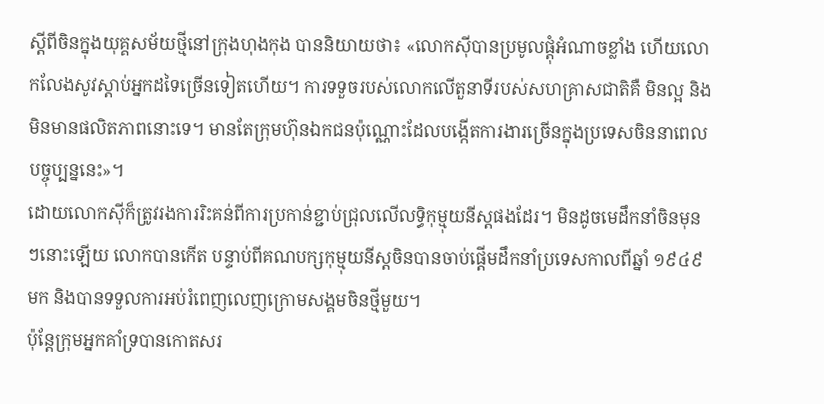ស្តីពីចិនក្នុងយុគ្គសម័យថ្មីនៅក្រុងហុងកុង បាននិយាយថា៖ «លោកស៊ីបានប្រមូលផ្តុំអំណាចខ្លាំង ហើយលោកលែងសូវស្តាប់អ្នកដទៃច្រើនទៀតហើយ។ ការទទួចរបស់លោកលើតួនាទីរបស់សហគ្រាសជាតិគឺ មិនល្អ និងមិនមានផលិតភាពនោះទេ។ មានតែក្រុមហ៊ុនឯកជនប៉ុណ្ណោះដែលបង្កើតការងារច្រើនក្នុងប្រទេសចិននាពេលបច្ចុប្បន្ននេះ»។
ដោយលោកស៊ីក៏ត្រូវរងការរិះគន់ពីការប្រកាន់ខ្ជាប់ជ្រុលលើលទ្ធិកុម្មុយនីស្តផងដែរ។ មិនដូចមេដឹកនាំចិនមុនៗនោះឡើយ លោកបានកើត បន្ទាប់ពីគណបក្សកុម្មុយនីស្តចិនបានចាប់ផ្តើមដឹកនាំប្រទេសកាលពីឆ្នាំ ១៩៤៩មក និងបានទទួលការអប់រំពេញលេញក្រោមសង្គមចិនថ្មីមួយ។
ប៉ុន្តែក្រុមអ្នកគាំទ្របានកោតសរ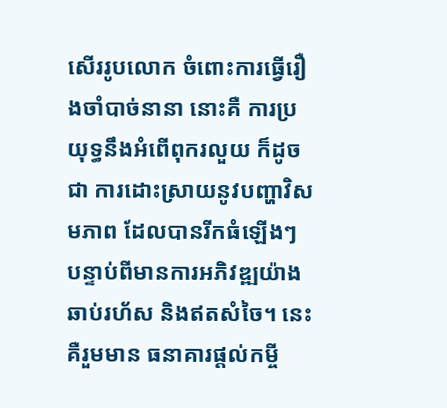សើររូបលោក ចំពោះការធ្វើរឿងចាំបាច់នានា នោះគឺ ការប្រយុទ្ធនឹងអំពើពុករលួយ ក៏ដូចជា ការដោះស្រាយនូវបញ្ហាវិសមភាព ដែលបានរីកធំឡើងៗ បន្ទាប់ពីមានការអភិវឌ្ឍយ៉ាងឆាប់រហ័ស និងឥតសំចៃ។ នេះគឺរួមមាន ធនាគារផ្តល់កម្ចី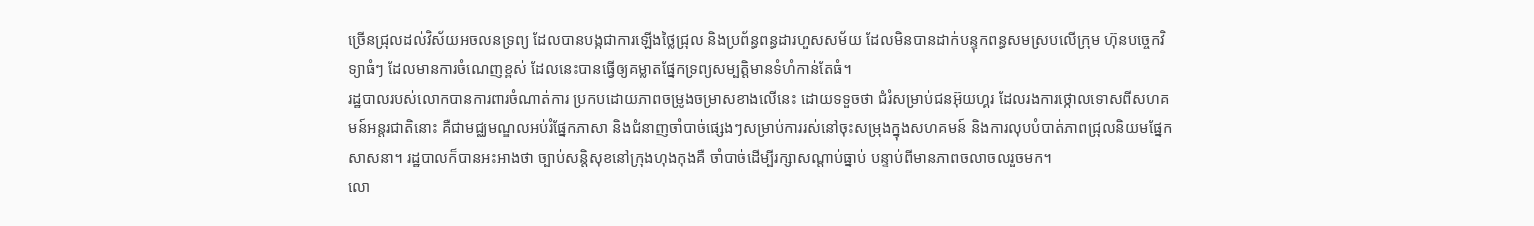ច្រើនជ្រុលដល់វិស័យអចលនទ្រព្យ ដែលបានបង្កជាការឡើងថ្លៃជ្រុល និងប្រព័ន្ធពន្ធដារហួសសម័យ ដែលមិនបានដាក់បន្ទុកពន្ធសមស្របលើក្រុម ហ៊ុនបច្ចេកវិទ្យាធំៗ ដែលមានការចំណេញខ្ពស់ ដែលនេះបានធ្វើឲ្យគម្លាតផ្នែកទ្រព្យសម្បត្តិមានទំហំកាន់តែធំ។
រដ្ឋបាលរបស់លោកបានការពារចំណាត់ការ ប្រកបដោយភាពចម្រូងចម្រាសខាងលើនេះ ដោយទទួចថា ជំរំសម្រាប់ជនអ៊ុយហ្គរ ដែលរងការថ្កោលទោសពីសហគមន៍អន្តរជាតិនោះ គឺជាមជ្ឈមណ្ឌលអប់រំផ្នែកភាសា និងជំនាញចាំបាច់ផ្សេងៗសម្រាប់ការរស់នៅចុះសម្រុងក្នុងសហគមន៍ និងការលុបបំបាត់ភាពជ្រុលនិយមផ្នែកសាសនា។ រដ្ឋបាលក៏បានអះអាងថា ច្បាប់សន្តិសុខនៅក្រុងហុងកុងគឺ ចាំបាច់ដើម្បីរក្សាសណ្តាប់ធ្នាប់ បន្ទាប់ពីមានភាពចលាចលរួចមក។
លោ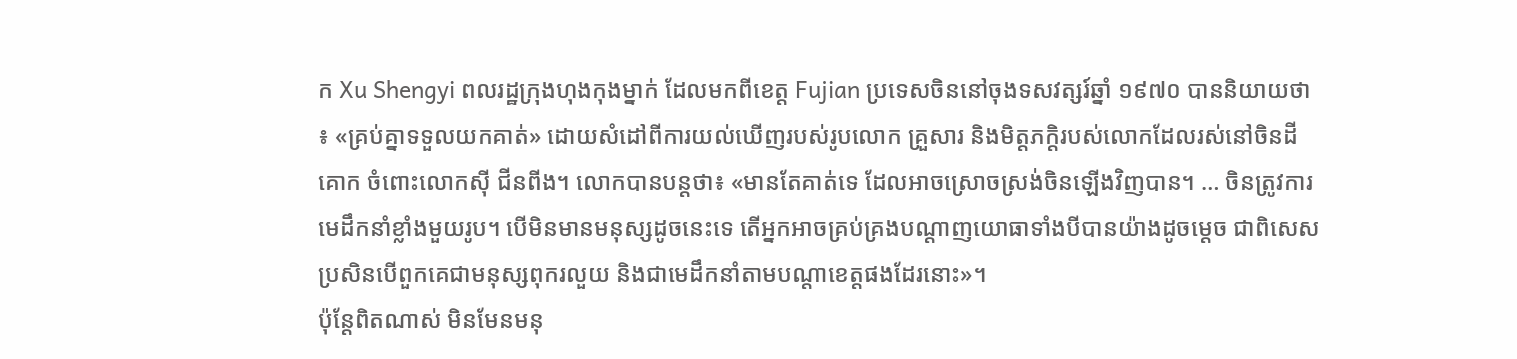ក Xu Shengyi ពលរដ្ឋក្រុងហុងកុងម្នាក់ ដែលមកពីខេត្ត Fujian ប្រទេសចិននៅចុងទសវត្សរ៍ឆ្នាំ ១៩៧០ បាននិយាយថា ៖ «គ្រប់គ្នាទទួលយកគាត់» ដោយសំដៅពីការយល់ឃើញរបស់រូបលោក គ្រួសារ និងមិត្តភក្តិរបស់លោកដែលរស់នៅចិនដីគោក ចំពោះលោកស៊ី ជីនពីង។ លោកបានបន្តថា៖ «មានតែគាត់ទេ ដែលអាចស្រោចស្រង់ចិនឡើងវិញបាន។ … ចិនត្រូវការមេដឹកនាំខ្លាំងមួយរូប។ បើមិនមានមនុស្សដូចនេះទេ តើអ្នកអាចគ្រប់គ្រងបណ្តាញយោធាទាំងបីបានយ៉ាងដូចម្តេច ជាពិសេសប្រសិនបើពួកគេជាមនុស្សពុករលួយ និងជាមេដឹកនាំតាមបណ្តាខេត្តផងដែរនោះ»។
ប៉ុន្តែពិតណាស់ មិនមែនមនុ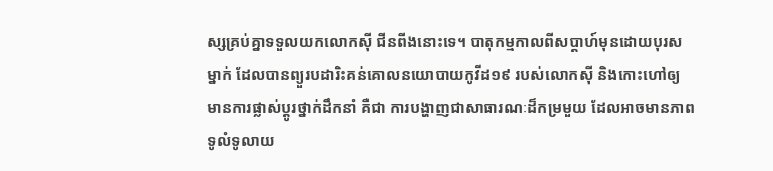ស្សគ្រប់គ្នាទទួលយកលោកស៊ី ជីនពីងនោះទេ។ បាតុកម្មកាលពីសប្តាហ៍មុនដោយបុរសម្នាក់ ដែលបានព្យួរបដារិះគន់គោលនយោបាយកូវីដ១៩ របស់លោកស៊ី និងកោះហៅឲ្យមានការផ្លាស់ប្តូរថ្នាក់ដឹកនាំ គឺជា ការបង្ហាញជាសាធារណៈដ៏កម្រមួយ ដែលអាចមានភាពទូលំទូលាយ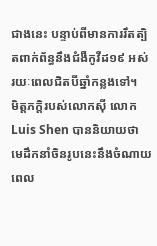ជាងនេះ បន្ទាប់ពីមានការរឹតត្បិតពាក់ព័ន្ធនឹងជំងឺកូវីដ១៩ អស់រយៈពេលជិតបីឆ្នាំកន្លងទៅ។
មិត្តភក្តិរបស់លោកស៊ី លោក Luis Shen បាននិយាយថា មេដឹកនាំចិនរូបនេះនឹងចំណាយពេល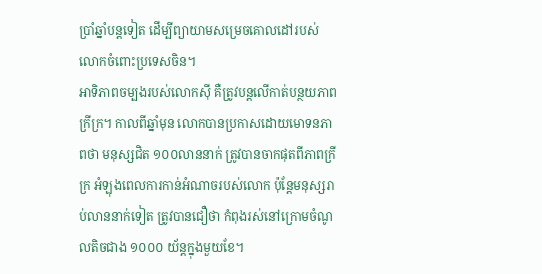ប្រាំឆ្នាំបន្តទៀត ដើម្បីព្យាយាមសម្រេចគោលដៅរបស់លោកចំពោះប្រទេសចិន។
អាទិភាពចម្បងរបស់លោកស៊ី គឺត្រូវបន្តលើកាត់បន្ថយភាពក្រីក្រ។ កាលពីឆ្នាំមុន លោកបានប្រកាសដោយមោទនភាពថា មនុស្សជិត ១០០លាននាក់ ត្រូវបានចាកផុតពីភាពក្រីក្រ អំឡុងពេលការកាន់អំណាចរបស់លោក ប៉ុន្តែមនុស្សរាប់លាននាក់ទៀត ត្រូវបានជឿថា កំពុងរស់នៅក្រោមចំណូលតិចជាង ១០០០ យ័ន្តក្នុងមួយខែ។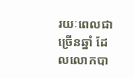រយៈពេលជាច្រើនឆ្នាំ ដែលលោកបា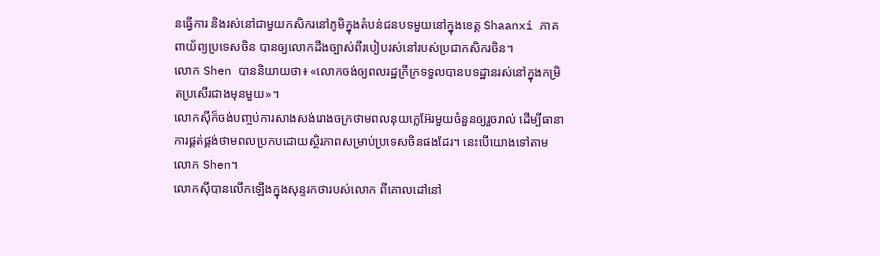នធ្វើការ និងរស់នៅជាមួយកសិករនៅភូមិក្នុងតំបន់ជនបទមួយនៅក្នុងខេត្ត Shaanxi ភាគពាយ័ព្យប្រទេសចិន បានឲ្យលោកដឹងច្បាស់ពីរបៀបរស់នៅរបស់ប្រជាកសិករចិន។
លោក Shen បាននិយាយថា៖ «លោកចង់ឲ្យពលរដ្ឋក្រីក្រទទួលបានបទដ្ឋានរស់នៅក្នុងកម្រិតប្រសើរជាងមុនមួយ»។
លោកស៊ីក៏ចង់បញ្ចប់ការសាងសង់រោងចក្រថាមពលនុយក្លេអ៊ែរមួយចំនួនឲ្យរួចរាល់ ដើម្បីធានាការផ្គត់ផ្គង់ថាមពលប្រកបដោយស្ថិរភាពសម្រាប់ប្រទេសចិនផងដែរ។ នេះបើយោងទៅតាមលោក Shen។
លោកស៊ីបានលើកឡើងក្នុងសុន្ទរកថារបស់លោក ពីគោលដៅនៅ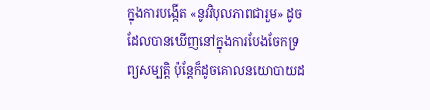ក្នុងការបង្កើត «នូវវិបុលភាពជារួម» ដូចដែលបានឃើញនៅក្នុងការបែងចែកទ្រព្យសម្បត្តិ ប៉ុន្តែក៏ដូចគោលនយោបាយដ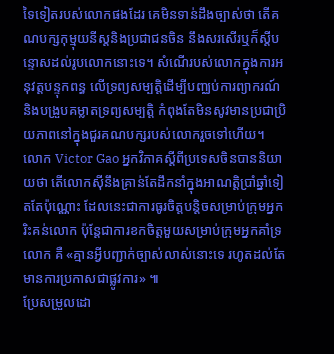ទៃទៀតរបស់លោកផងដែរ គេមិនទាន់ដឹងច្បាស់ថា តើគណបក្សកុម្មុយនីស្តនិងប្រជាជនចិន នឹងសរសើរឬក៏ស្តីបន្ទោសដល់រូបលោកនោះទេ។ សំណើរបស់លោកក្នុងការអនុវត្តបន្ទុកពន្ធ លើទ្រព្យសម្បត្តិដើម្បីបញ្ឈប់ការព្យាករណ៍ និងបង្រួបគម្លាតទ្រព្យសម្បត្តិ កំពុងតែមិនសូវមានប្រជាប្រិយភាពនៅក្នុងជួរគណបក្សរបស់លោករួចទៅហើយ។
លោក Victor Gao អ្នកវិភាគស្តីពីប្រទេសចិនបាននិយាយថា តើលោកស៊ីនឹងគ្រាន់តែដឹកនាំក្នុងអាណត្តិប្រាំឆ្នាំទៀតតែប៉ុណ្ណោះ ដែលនេះជាការធូរចិត្តបន្តិចសម្រាប់ក្រុមអ្នករិះគន់លោក ប៉ុន្តែជាការខកចិត្តមួយសម្រាប់ក្រុមអ្នកគាំទ្រលោក គឺ «គ្មានអ្វីបញ្ជាក់ច្បាស់លាស់នោះទេ រហូតដល់តែមានការប្រកាសជាផ្លូវការ» ៕
ប្រែសម្រួលដោ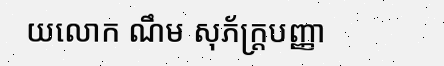យលោក ណឹម សុភ័ក្រ្តបញ្ញា